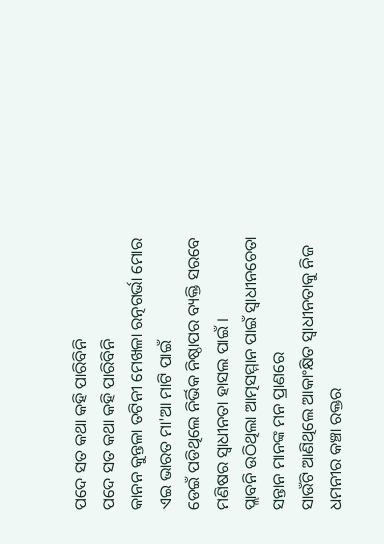ପଦେ ସତ କଥା କହି ପାରିବିନି
ପଦେ ସତ କଥା କହି ପାରିବିନି
କାନନ କୁନ୍ତଳା ତଟିନୀ ମେଖଳା ରତ୍ନଗର୍ଭା ମୋର
ଏଇ ଭାରତ ମା'ଆ ମାଟି ପାଇଁ
ଡେଇଁ ପଡିଥିଲେ ନିର୍ଭିକ ନିଷ୍ଠାପର ବ୍ୟକ୍ତି ସରବେ
ମଣିଷର ସ୍ୱାଧୀନତା ହାସଲ ପାଇଁ ।
ପ୍ଲାବନି ଉଠିଥିଲା ଆତ୍ମସମ୍ମାନ ପାଇଁ ସ୍ୱାଧୀନଚେତା
ସନ୍ତାନ ମାନଙ୍କ ମନ ପ୍ରାଣରେ
ସାଉଁଟି ଆଣିଥିଲେ ଆକାଂକ୍ଷିତ ସ୍ୱାଧୀନତାକୁ ନିଜ
ଧମନୀର କଞ୍ଚା ରକ୍ତର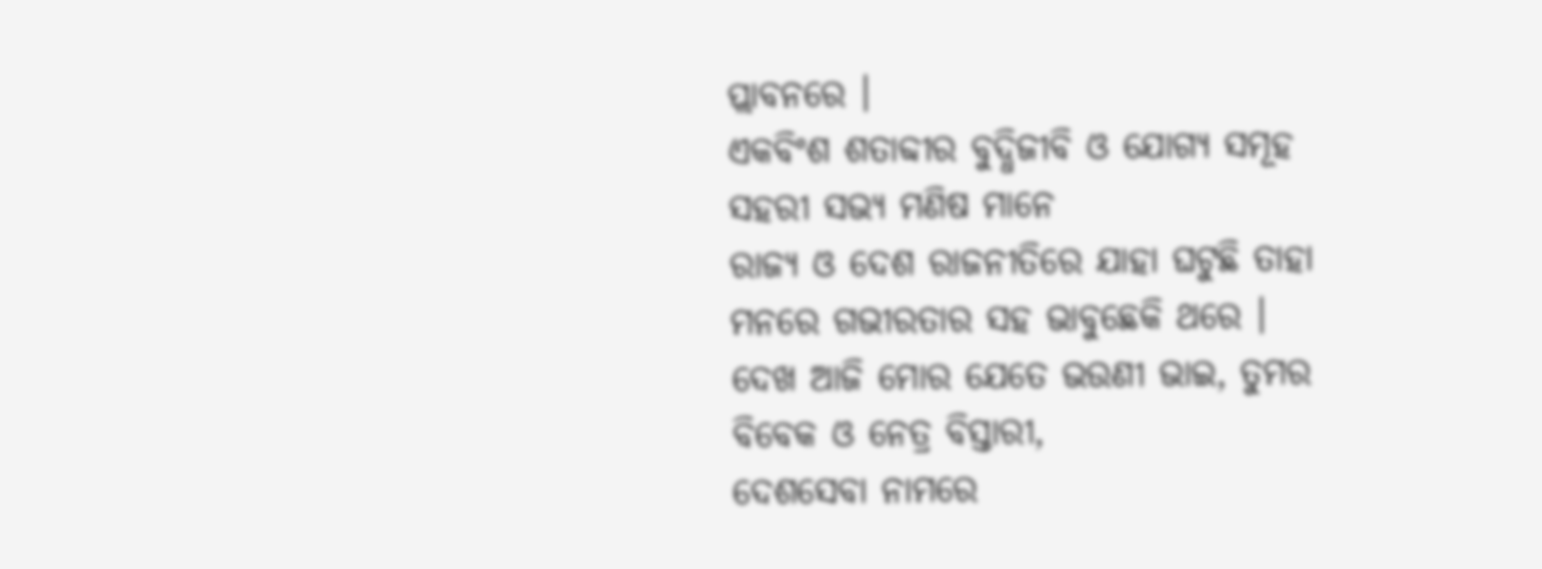ପ୍ଲାବନରେ ।
ଏକବିଂଶ ଶତାବ୍ଦୀର ବୁଦ୍ଧିଜୀବି ଓ ଯୋଗ୍ୟ ସମୂହ
ସହରୀ ସଭ୍ୟ ମଣିଷ ମାନେ
ରାଜ୍ୟ ଓ ଦେଶ ରାଜନୀତିରେ ଯାହା ଘଟୁଛି ତାହା
ମନରେ ଗଭୀରତାର ସହ ଭାବୁଛେକି ଥରେ ।
ଦେଖ ଆଜି ମୋର ଯେତେ ଭଉଣୀ ଭାଇ, ତୁମର
ବିବେକ ଓ ନେତ୍ର ବିସ୍ତାରୀ,
ଦେଶସେବା ନାମରେ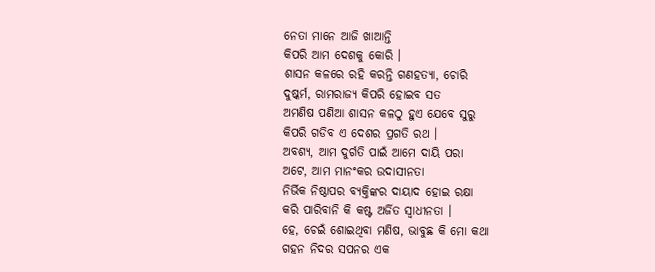ନେତା ମାନେ ଆଜି ଖାଆନ୍ତି
କିପରି ଆମ ଦେଶକୁ କୋରି ।
ଶାସନ କଳରେ ରହି କରନ୍ତି ଗଣହତ୍ୟା, ଚୋରି
ଦୁଷ୍କର୍ମ, ରାମରାଜ୍ୟ କିପରି ହୋଇବ ସତ
ଅମଣିଷ ପଣିଆ ଶାସନ କଳଠୁ ହୁଏ ଯେବେ ସୁରୁ
କିପରି ଗଡିବ ଏ ଦେଶର ପ୍ରଗତି ରଥ ।
ଅବଶ୍ୟ, ଆମ ଦୁର୍ଗତି ପାଇଁ ଆମେ ଦାୟି ପରା
ଅଟେ, ଆମ ମାନଂକର ଉଦାସୀନତା
ନିର୍ଭିକ ନିଷ୍ଠାପର ବ୍ୟକ୍ତିଙ୍କର ଦାୟାଦ ହୋଇ ରକ୍ଷା
କରି ପାରିବାନି କି କଷ୍ଟ ଅର୍ଜିତ ସ୍ୱାଧୀନତା ।
ହେ, ଚେଇଁ ଶୋଇଥିବା ମଣିଷ, ଭାବୁଛ କି ମୋ କଥା
ଗହନ ନିଦର ସପନର ଏକ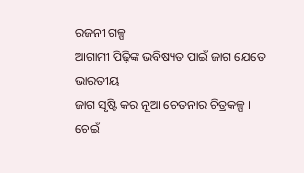ରଜନୀ ଗଳ୍ପ
ଆଗାମୀ ପିଢ଼ିଙ୍କ ଭବିଷ୍ୟତ ପାଇଁ ଜାଗ ଯେତେ ଭାରତୀୟ
ଜାଗ ସୃଷ୍ଟି କର ନୂଆ ଚେତନାର ଚିତ୍ରକଳ୍ପ ।
ଚେଇଁ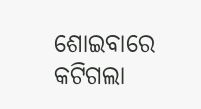ଶୋଇବାରେ କଟିଗଲା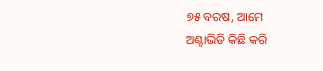୭୫ ବରଷ, ଆମେ
ଅଣ୍ଟାଭିଡି କିଛି କରି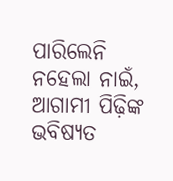ପାରିଲେନି
ନହେଲା ନାଇଁ, ଆଗାମୀ ପିଢ଼ିଙ୍କ ଭବିଷ୍ୟତ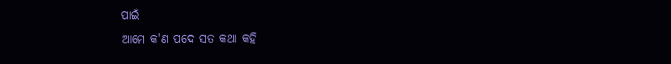ପାଇଁ
ଆମେ କ'ଣ ପଦେ ସତ କଥା କହି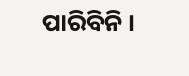ପାରିବିନି ।